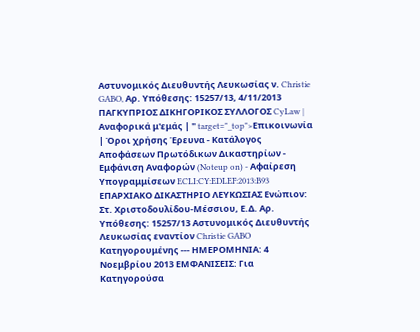Αστυνομικός Διευθυντής Λευκωσίας ν. Christie GABO, Αρ. Υπόθεσης: 15257/13, 4/11/2013 ΠΑΓΚΥΠΡΙΟΣ ΔΙΚΗΓΟΡΙΚΟΣ ΣΥΛΛΟΓΟΣ CyLaw | Αναφορικά μ'εμάς | " target="_top">Επικοινωνία | Όροι χρήσης Έρευνα - Κατάλογος Αποφάσεων Πρωτόδικων Δικαστηρίων - Εμφάνιση Αναφορών (Noteup on) - Αφαίρεση Υπογραμμίσεων ECLI:CY:EDLEF:2013:B93 ΕΠΑΡΧΙΑΚΟ ΔΙΚΑΣΤΗΡΙΟ ΛΕΥΚΩΣΙΑΣ Ενώπιον: Στ. Χριστοδουλίδου-Μέσσιου, Ε.Δ. Αρ. Υπόθεσης: 15257/13 Αστυνομικός Διευθυντής Λευκωσίας εναντίον Christie GABO Κατηγορουμένης --- ΗΜΕΡΟΜΗΝΙΑ: 4 Νοεμβρίου 2013 ΕΜΦΑΝΙΣΕΙΣ: Για Κατηγορούσα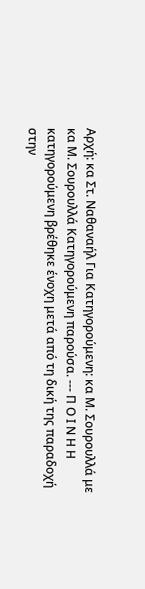Αρχή: κα Στ. Ναθαναήλ Για Κατηγορούμενη: κα Μ. Σουρουλλά με κα Μ. Σουρουλλά Κατηγορούμενη παρούσα. --- Π Ο Ι Ν Η Η κατηγορούμενη βρέθηκε ένοχη μετά από τη δική της παραδοχή στην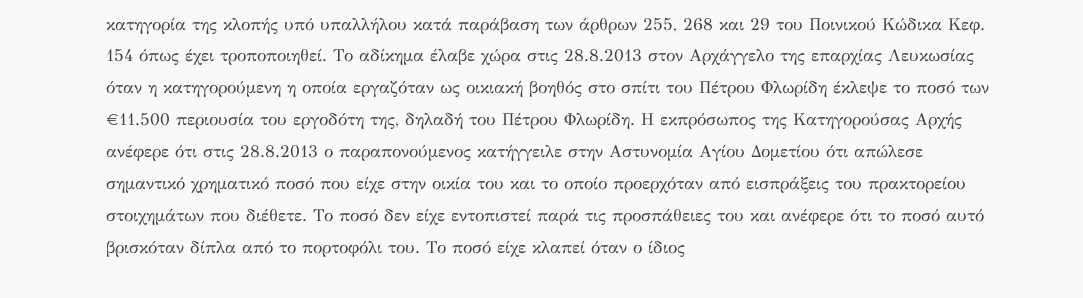κατηγορία της κλοπής υπό υπαλλήλου κατά παράβαση των άρθρων 255, 268 και 29 του Ποινικού Κώδικα Κεφ. 154 όπως έχει τροποποιηθεί. Το αδίκημα έλαβε χώρα στις 28.8.2013 στον Αρχάγγελο της επαρχίας Λευκωσίας όταν η κατηγορούμενη η οποία εργαζόταν ως οικιακή βοηθός στο σπίτι του Πέτρου Φλωρίδη έκλεψε το ποσό των €11.500 περιουσία του εργοδότη της, δηλαδή του Πέτρου Φλωρίδη. Η εκπρόσωπος της Κατηγορούσας Αρχής ανέφερε ότι στις 28.8.2013 ο παραπονούμενος κατήγγειλε στην Αστυνομία Αγίου Δομετίου ότι απώλεσε σημαντικό χρηματικό ποσό που είχε στην οικία του και το οποίο προερχόταν από εισπράξεις του πρακτορείου στοιχημάτων που διέθετε. Το ποσό δεν είχε εντοπιστεί παρά τις προσπάθειες του και ανέφερε ότι το ποσό αυτό βρισκόταν δίπλα από το πορτοφόλι του. Το ποσό είχε κλαπεί όταν ο ίδιος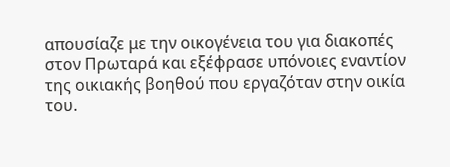απουσίαζε με την οικογένεια του για διακοπές στον Πρωταρά και εξέφρασε υπόνοιες εναντίον της οικιακής βοηθού που εργαζόταν στην οικία του.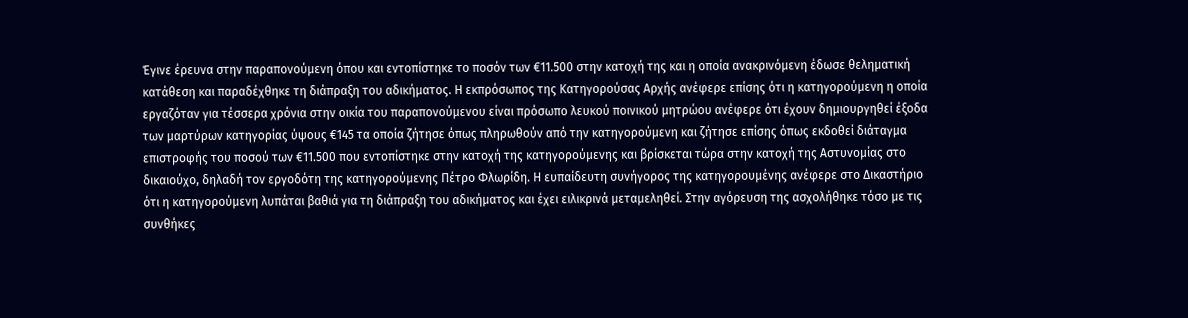Έγινε έρευνα στην παραπονούμενη όπου και εντοπίστηκε το ποσόν των €11.500 στην κατοχή της και η οποία ανακρινόμενη έδωσε θεληματική κατάθεση και παραδέχθηκε τη διάπραξη του αδικήματος. Η εκπρόσωπος της Κατηγορούσας Αρχής ανέφερε επίσης ότι η κατηγορούμενη η οποία εργαζόταν για τέσσερα χρόνια στην οικία του παραπονούμενου είναι πρόσωπο λευκού ποινικού μητρώου ανέφερε ότι έχουν δημιουργηθεί έξοδα των μαρτύρων κατηγορίας ύψους €145 τα οποία ζήτησε όπως πληρωθούν από την κατηγορούμενη και ζήτησε επίσης όπως εκδοθεί διάταγμα επιστροφής του ποσού των €11.500 που εντοπίστηκε στην κατοχή της κατηγορούμενης και βρίσκεται τώρα στην κατοχή της Αστυνομίας στο δικαιούχο, δηλαδή τον εργοδότη της κατηγορούμενης Πέτρο Φλωρίδη. Η ευπαίδευτη συνήγορος της κατηγορουμένης ανέφερε στο Δικαστήριο ότι η κατηγορούμενη λυπάται βαθιά για τη διάπραξη του αδικήματος και έχει ειλικρινά μεταμεληθεί. Στην αγόρευση της ασχολήθηκε τόσο με τις συνθήκες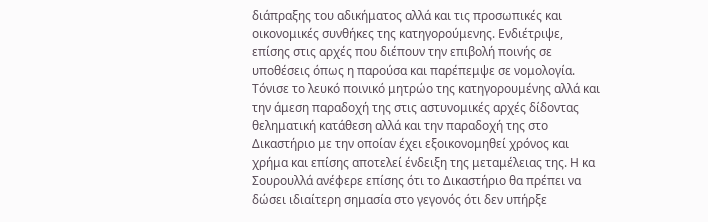διάπραξης του αδικήματος αλλά και τις προσωπικές και οικονομικές συνθήκες της κατηγορούμενης. Ενδιέτριψε, επίσης στις αρχές που διέπουν την επιβολή ποινής σε υποθέσεις όπως η παρούσα και παρέπεμψε σε νομολογία. Τόνισε το λευκό ποινικό μητρώο της κατηγορουμένης αλλά και την άμεση παραδοχή της στις αστυνομικές αρχές δίδοντας θεληματική κατάθεση αλλά και την παραδοχή της στο Δικαστήριο με την οποίαν έχει εξοικονομηθεί χρόνος και χρήμα και επίσης αποτελεί ένδειξη της μεταμέλειας της. Η κα Σουρουλλά ανέφερε επίσης ότι το Δικαστήριο θα πρέπει να δώσει ιδιαίτερη σημασία στο γεγονός ότι δεν υπήρξε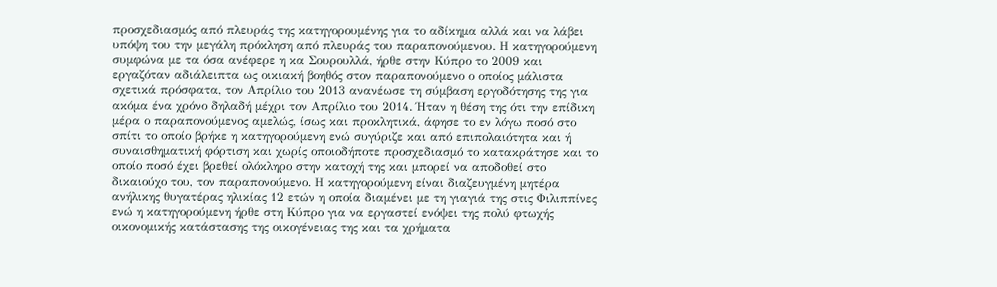προσχεδιασμός από πλευράς της κατηγορουμένης για το αδίκημα αλλά και να λάβει υπόψη του την μεγάλη πρόκληση από πλευράς του παραπονούμενου. Η κατηγορούμενη συμφώνα με τα όσα ανέφερε η κα Σουρουλλά, ήρθε στην Κύπρο το 2009 και εργαζόταν αδιάλειπτα ως οικιακή βοηθός στον παραπονούμενο ο οποίος μάλιστα σχετικά πρόσφατα, τον Απρίλιο του 2013 ανανέωσε τη σύμβαση εργοδότησης της για ακόμα ένα χρόνο δηλαδή μέχρι τον Απρίλιο του 2014. Ήταν η θέση της ότι την επίδικη μέρα ο παραπονούμενος αμελώς, ίσως και προκλητικά, άφησε το εν λόγω ποσό στο σπίτι το οποίο βρήκε η κατηγορούμενη ενώ συγύριζε και από επιπολαιότητα και ή συναισθηματική φόρτιση και χωρίς οποιοδήποτε προσχεδιασμό το κατακράτησε και το οποίο ποσό έχει βρεθεί ολόκληρο στην κατοχή της και μπορεί να αποδοθεί στο δικαιούχο του, τον παραπονούμενο. Η κατηγορούμενη είναι διαζευγμένη μητέρα ανήλικης θυγατέρας ηλικίας 12 ετών η οποία διαμένει με τη γιαγιά της στις Φιλιππίνες ενώ η κατηγορούμενη ήρθε στη Κύπρο για να εργαστεί ενόψει της πολύ φτωχής οικονομικής κατάστασης της οικογένειας της και τα χρήματα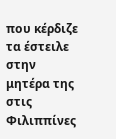που κέρδιζε τα έστειλε στην μητέρα της στις Φιλιππίνες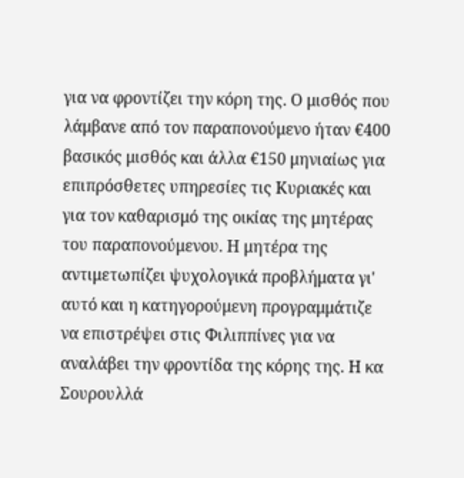για να φροντίζει την κόρη της. Ο μισθός που λάμβανε από τον παραπονούμενο ήταν €400 βασικός μισθός και άλλα €150 μηνιαίως για επιπρόσθετες υπηρεσίες τις Κυριακές και για τον καθαρισμό της οικίας της μητέρας του παραπονούμενου. Η μητέρα της αντιμετωπίζει ψυχολογικά προβλήματα γι' αυτό και η κατηγορούμενη προγραμμάτιζε να επιστρέψει στις Φιλιππίνες για να αναλάβει την φροντίδα της κόρης της. Η κα Σουρουλλά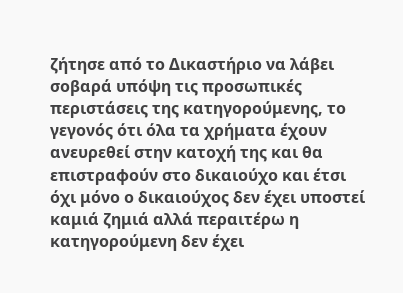ζήτησε από το Δικαστήριο να λάβει σοβαρά υπόψη τις προσωπικές περιστάσεις της κατηγορούμενης, το γεγονός ότι όλα τα χρήματα έχουν ανευρεθεί στην κατοχή της και θα επιστραφούν στο δικαιούχο και έτσι όχι μόνο ο δικαιούχος δεν έχει υποστεί καμιά ζημιά αλλά περαιτέρω η κατηγορούμενη δεν έχει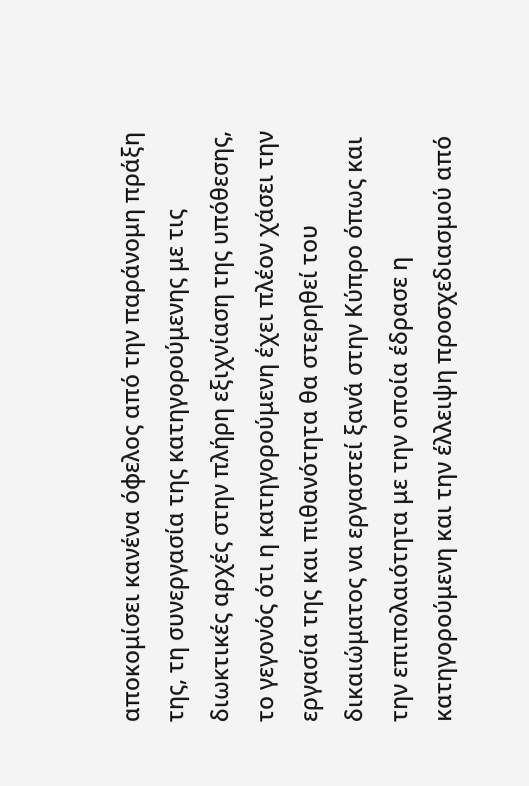αποκομίσει κανένα όφελος από την παράνομη πράξη της, τη συνεργασία της κατηγορούμενης με τις διωκτικές αρχές στην πλήρη εξιχνίαση της υπόθεσης, το γεγονός ότι η κατηγορούμενη έχει πλέον χάσει την εργασία της και πιθανότητα θα στερηθεί του δικαιώματος να εργαστεί ξανά στην Κύπρο όπως και την επιπολαιότητα με την οποία έδρασε η κατηγορούμενη και την έλλειψη προσχεδιασμού από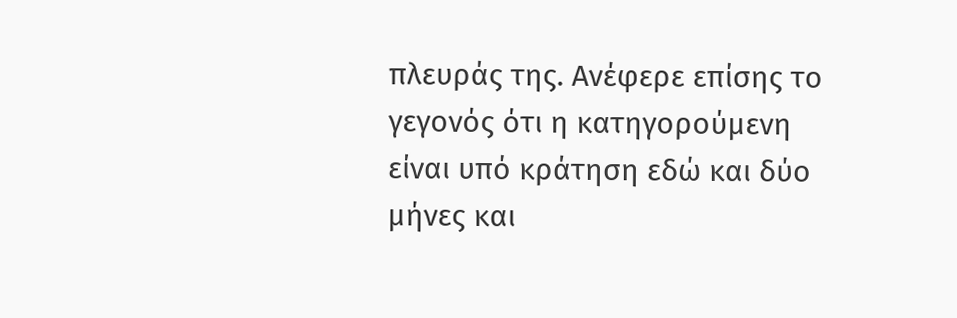πλευράς της. Ανέφερε επίσης το γεγονός ότι η κατηγορούμενη είναι υπό κράτηση εδώ και δύο μήνες και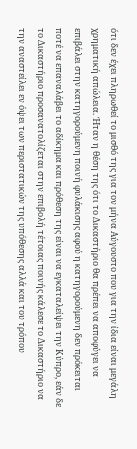ότι δεν έχει πληρωθεί το μισθό της για τον μήνα Αύγουστο που για την ίδια είναι μεγάλη χρηματική απώλεια. Ήταν η θέση της ότι το Δικαστήριο θα πρέπει να αποφύγει να επιβάλει στην κατηγορούμενη ποινή φυλάκισης αφού η κατηγορούμενη δεν πρόκειται ποτέ να επαναλάβει το αδίκημα και πρόθεση της είναι να εγκαταλείψει την Κύπρο, εάν δε το Δικαστήριο προσανατολίζεται στην επιβολή τέτοιας ποινής κάλεσε το Δικαστήριο να την αναστείλει εν όψει των περιστατικών της υπόθεσης αλλά και του τρόπου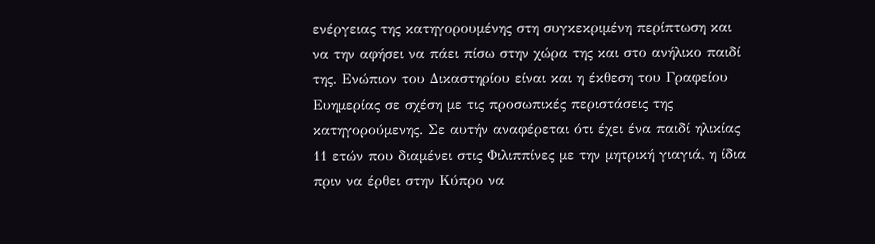ενέργειας της κατηγορουμένης στη συγκεκριμένη περίπτωση και να την αφήσει να πάει πίσω στην χώρα της και στο ανήλικο παιδί της. Ενώπιον του Δικαστηρίου είναι και η έκθεση του Γραφείου Ευημερίας σε σχέση με τις προσωπικές περιστάσεις της κατηγορούμενης. Σε αυτήν αναφέρεται ότι έχει ένα παιδί ηλικίας 11 ετών που διαμένει στις Φιλιππίνες με την μητρική γιαγιά, η ίδια πριν να έρθει στην Κύπρο να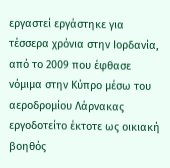εργαστεί εργάστηκε για τέσσερα χρόνια στην Ιορδανία, από το 2009 που έφθασε νόμιμα στην Κύπρο μέσω του αεροδρομίου Λάρνακας εργοδοτείτο έκτοτε ως οικιακή βοηθός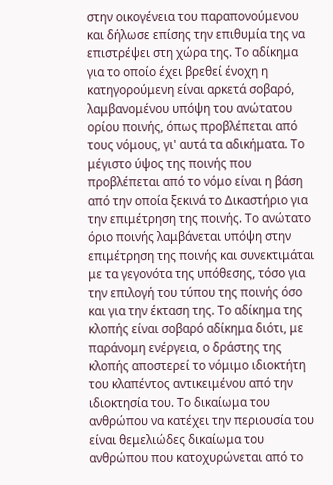στην οικογένεια του παραπονούμενου και δήλωσε επίσης την επιθυμία της να επιστρέψει στη χώρα της. Το αδίκημα για το οποίο έχει βρεθεί ένοχη η κατηγορούμενη είναι αρκετά σοβαρό, λαμβανομένου υπόψη του ανώτατου ορίου ποινής, όπως προβλέπεται από τους νόμους, γι' αυτά τα αδικήματα. Το μέγιστο ύψος της ποινής που προβλέπεται από το νόμο είναι η βάση από την οποία ξεκινά το Δικαστήριο για την επιμέτρηση της ποινής. Το ανώτατο όριο ποινής λαμβάνεται υπόψη στην επιμέτρηση της ποινής και συνεκτιμάται με τα γεγονότα της υπόθεσης, τόσο για την επιλογή του τύπου της ποινής όσο και για την έκταση της. Το αδίκημα της κλοπής είναι σοβαρό αδίκημα διότι, με παράνομη ενέργεια, ο δράστης της κλοπής αποστερεί το νόμιμο ιδιοκτήτη του κλαπέντος αντικειμένου από την ιδιοκτησία του. Το δικαίωμα του ανθρώπου να κατέχει την περιουσία του είναι θεμελιώδες δικαίωμα του ανθρώπου που κατοχυρώνεται από το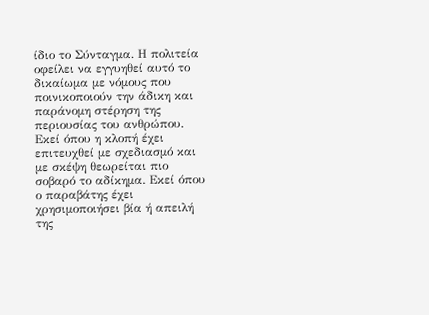ίδιο το Σύνταγμα. Η πολιτεία οφείλει να εγγυηθεί αυτό το δικαίωμα με νόμους που ποινικοποιούν την άδικη και παράνομη στέρηση της περιουσίας του ανθρώπου. Εκεί όπου η κλοπή έχει επιτευχθεί με σχεδιασμό και με σκέψη θεωρείται πιο σοβαρό το αδίκημα. Εκεί όπου ο παραβάτης έχει χρησιμοποιήσει βία ή απειλή της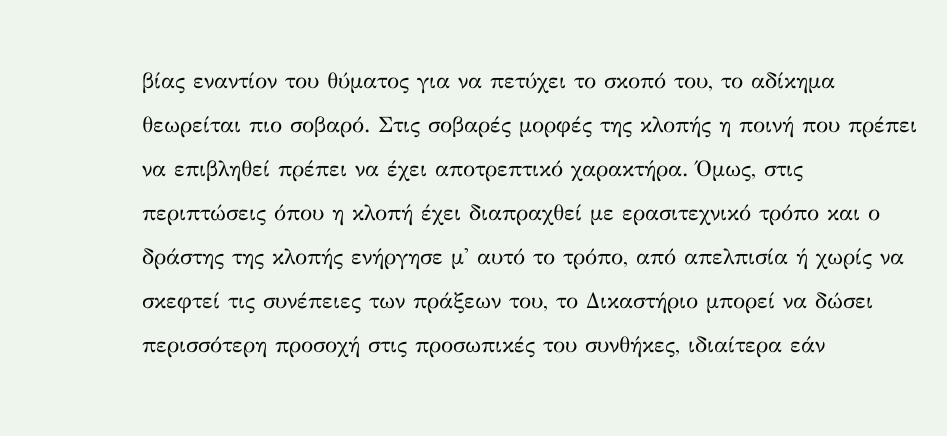βίας εναντίον του θύματος για να πετύχει το σκοπό του, το αδίκημα θεωρείται πιο σοβαρό. Στις σοβαρές μορφές της κλοπής η ποινή που πρέπει να επιβληθεί πρέπει να έχει αποτρεπτικό χαρακτήρα. Όμως, στις περιπτώσεις όπου η κλοπή έχει διαπραχθεί με ερασιτεχνικό τρόπο και ο δράστης της κλοπής ενήργησε μ' αυτό το τρόπο, από απελπισία ή χωρίς να σκεφτεί τις συνέπειες των πράξεων του, το Δικαστήριο μπορεί να δώσει περισσότερη προσοχή στις προσωπικές του συνθήκες, ιδιαίτερα εάν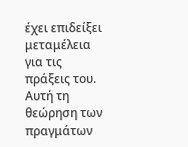έχει επιδείξει μεταμέλεια για τις πράξεις του. Αυτή τη θεώρηση των πραγμάτων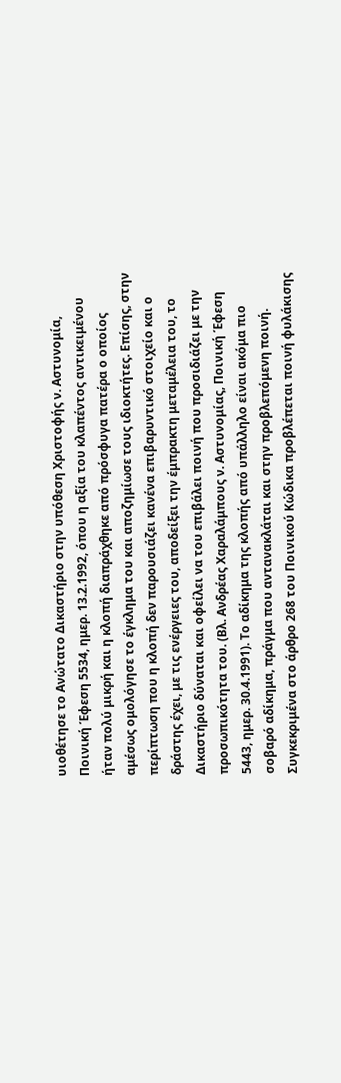υιοθέτησε το Ανώτατο Δικαστήριο στην υπόθεση Χριστοφής ν. Αστυνομία, Ποινική Έφεση 5534, ημερ. 13.2.1992, όπου η αξία του κλαπέντος αντικειμένου ήταν πολύ μικρή και η κλοπή διαπράχθηκε από πρόσφυγα πατέρα ο οποίος αμέσως ομολόγησε το έγκλημα του και αποζημίωσε τους ιδιοκτήτες. Επίσης, στην περίπτωση που η κλοπή δεν παρουσιάζει κανένα επιβαρυντικό στοιχείο και ο δράστης έχει, με τις ενέργειες του, αποδείξει την έμπρακτη μεταμέλεια του, το Δικαστήριο δύναται και οφείλει να του επιβάλει ποινή που προσιδιάζει με την προσωπικότητα του. (Βλ. Ανδρέας Χαραλάμπους ν. Αστυνομίας, Ποινική Έφεση 5443, ημερ. 30.4.1991). Το αδίκημα της κλοπής από υπάλληλο είναι ακόμα πιο σοβαρό αδίκημα, πράγμα που αντανακλάται και στην προβλεπόμενη ποινή. Συγκεκριμένα στο άρθρο 268 του Ποινικού Κώδικα προβλέπεται ποινή φυλάκισης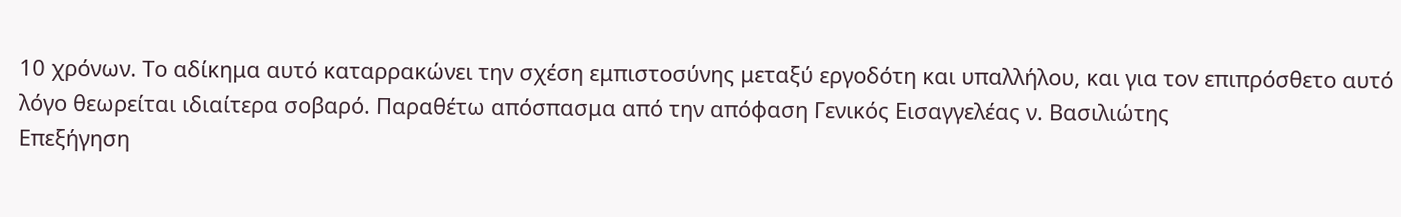10 χρόνων. Το αδίκημα αυτό καταρρακώνει την σχέση εμπιστοσύνης μεταξύ εργοδότη και υπαλλήλου, και για τον επιπρόσθετο αυτό λόγο θεωρείται ιδιαίτερα σοβαρό. Παραθέτω απόσπασμα από την απόφαση Γενικός Εισαγγελέας ν. Βασιλιώτης
Επεξήγηση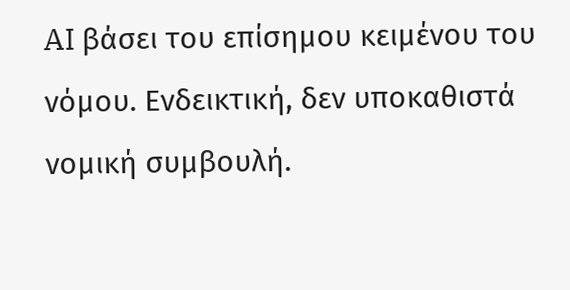AI βάσει του επίσημου κειμένου του νόμου. Ενδεικτική, δεν υποκαθιστά νομική συμβουλή.